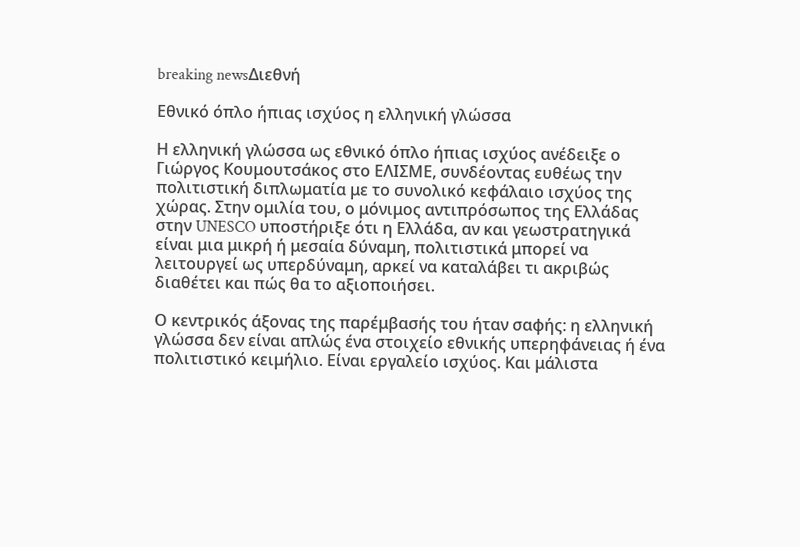breaking newsΔιεθνή

Εθνικό όπλο ήπιας ισχύος η ελληνική γλώσσα

Η ελληνική γλώσσα ως εθνικό όπλο ήπιας ισχύος ανέδειξε ο Γιώργος Κουμουτσάκος στο ΕΛΙΣΜΕ, συνδέοντας ευθέως την πολιτιστική διπλωματία με το συνολικό κεφάλαιο ισχύος της χώρας. Στην ομιλία του, ο μόνιμος αντιπρόσωπος της Ελλάδας στην UNESCO υποστήριξε ότι η Ελλάδα, αν και γεωστρατηγικά είναι μια μικρή ή μεσαία δύναμη, πολιτιστικά μπορεί να λειτουργεί ως υπερδύναμη, αρκεί να καταλάβει τι ακριβώς διαθέτει και πώς θα το αξιοποιήσει.

Ο κεντρικός άξονας της παρέμβασής του ήταν σαφής: η ελληνική γλώσσα δεν είναι απλώς ένα στοιχείο εθνικής υπερηφάνειας ή ένα πολιτιστικό κειμήλιο. Είναι εργαλείο ισχύος. Και μάλιστα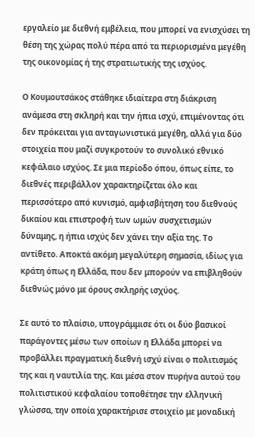εργαλείο με διεθνή εμβέλεια, που μπορεί να ενισχύσει τη θέση της χώρας πολύ πέρα από τα περιορισμένα μεγέθη της οικονομίας ή της στρατιωτικής της ισχύος.

Ο Κουμουτσάκος στάθηκε ιδιαίτερα στη διάκριση ανάμεσα στη σκληρή και την ήπια ισχύ, επιμένοντας ότι δεν πρόκειται για ανταγωνιστικά μεγέθη, αλλά για δύο στοιχεία που μαζί συγκροτούν το συνολικό εθνικό κεφάλαιο ισχύος. Σε μια περίοδο όπου, όπως είπε, το διεθνές περιβάλλον χαρακτηρίζεται όλο και περισσότερο από κυνισμό, αμφισβήτηση του διεθνούς δικαίου και επιστροφή των ωμών συσχετισμών δύναμης, η ήπια ισχύς δεν χάνει την αξία της. Το αντίθετο. Αποκτά ακόμη μεγαλύτερη σημασία, ιδίως για κράτη όπως η Ελλάδα, που δεν μπορούν να επιβληθούν διεθνώς μόνο με όρους σκληρής ισχύος.

Σε αυτό το πλαίσιο, υπογράμμισε ότι οι δύο βασικοί παράγοντες μέσω των οποίων η Ελλάδα μπορεί να προβάλλει πραγματική διεθνή ισχύ είναι ο πολιτισμός της και η ναυτιλία της. Και μέσα στον πυρήνα αυτού του πολιτιστικού κεφαλαίου τοποθέτησε την ελληνική γλώσσα, την οποία χαρακτήρισε στοιχείο με μοναδική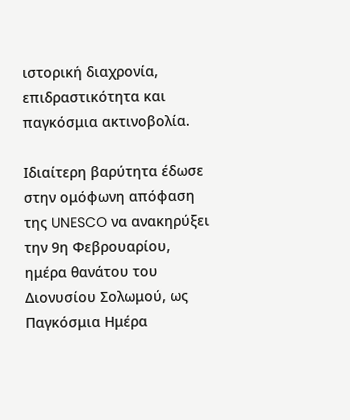ιστορική διαχρονία, επιδραστικότητα και παγκόσμια ακτινοβολία.

Ιδιαίτερη βαρύτητα έδωσε στην ομόφωνη απόφαση της UNESCO να ανακηρύξει την 9η Φεβρουαρίου, ημέρα θανάτου του Διονυσίου Σολωμού, ως Παγκόσμια Ημέρα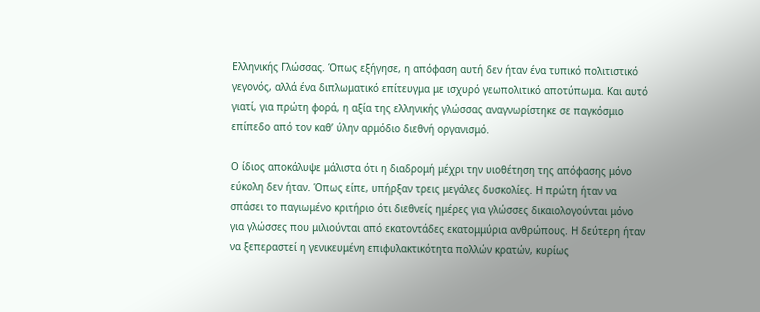Ελληνικής Γλώσσας. Όπως εξήγησε, η απόφαση αυτή δεν ήταν ένα τυπικό πολιτιστικό γεγονός, αλλά ένα διπλωματικό επίτευγμα με ισχυρό γεωπολιτικό αποτύπωμα. Και αυτό γιατί, για πρώτη φορά, η αξία της ελληνικής γλώσσας αναγνωρίστηκε σε παγκόσμιο επίπεδο από τον καθ’ ύλην αρμόδιο διεθνή οργανισμό.

Ο ίδιος αποκάλυψε μάλιστα ότι η διαδρομή μέχρι την υιοθέτηση της απόφασης μόνο εύκολη δεν ήταν. Όπως είπε, υπήρξαν τρεις μεγάλες δυσκολίες. Η πρώτη ήταν να σπάσει το παγιωμένο κριτήριο ότι διεθνείς ημέρες για γλώσσες δικαιολογούνται μόνο για γλώσσες που μιλιούνται από εκατοντάδες εκατομμύρια ανθρώπους. Η δεύτερη ήταν να ξεπεραστεί η γενικευμένη επιφυλακτικότητα πολλών κρατών, κυρίως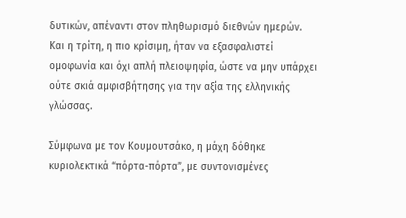δυτικών, απέναντι στον πληθωρισμό διεθνών ημερών. Και η τρίτη, η πιο κρίσιμη, ήταν να εξασφαλιστεί ομοφωνία και όχι απλή πλειοψηφία, ώστε να μην υπάρχει ούτε σκιά αμφισβήτησης για την αξία της ελληνικής γλώσσας.

Σύμφωνα με τον Κουμουτσάκο, η μάχη δόθηκε κυριολεκτικά “πόρτα-πόρτα”, με συντονισμένες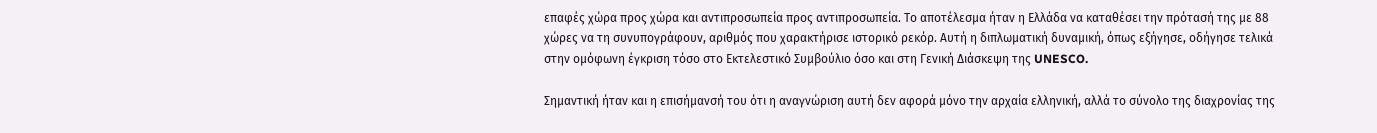επαφές χώρα προς χώρα και αντιπροσωπεία προς αντιπροσωπεία. Το αποτέλεσμα ήταν η Ελλάδα να καταθέσει την πρότασή της με 88 χώρες να τη συνυπογράφουν, αριθμός που χαρακτήρισε ιστορικό ρεκόρ. Αυτή η διπλωματική δυναμική, όπως εξήγησε, οδήγησε τελικά στην ομόφωνη έγκριση τόσο στο Εκτελεστικό Συμβούλιο όσο και στη Γενική Διάσκεψη της UNESCO.

Σημαντική ήταν και η επισήμανσή του ότι η αναγνώριση αυτή δεν αφορά μόνο την αρχαία ελληνική, αλλά το σύνολο της διαχρονίας της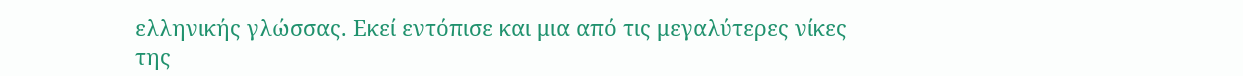ελληνικής γλώσσας. Εκεί εντόπισε και μια από τις μεγαλύτερες νίκες της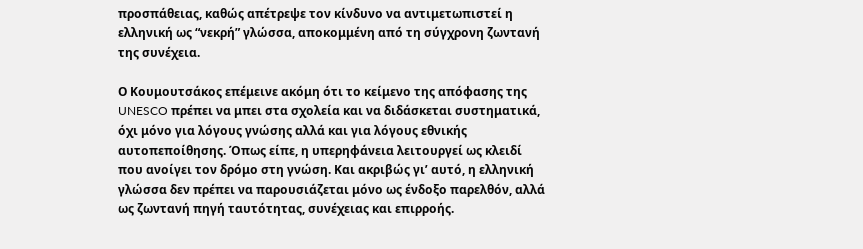προσπάθειας, καθώς απέτρεψε τον κίνδυνο να αντιμετωπιστεί η ελληνική ως “νεκρή” γλώσσα, αποκομμένη από τη σύγχρονη ζωντανή της συνέχεια.

Ο Κουμουτσάκος επέμεινε ακόμη ότι το κείμενο της απόφασης της UNESCO πρέπει να μπει στα σχολεία και να διδάσκεται συστηματικά, όχι μόνο για λόγους γνώσης αλλά και για λόγους εθνικής αυτοπεποίθησης. Όπως είπε, η υπερηφάνεια λειτουργεί ως κλειδί που ανοίγει τον δρόμο στη γνώση. Και ακριβώς γι’ αυτό, η ελληνική γλώσσα δεν πρέπει να παρουσιάζεται μόνο ως ένδοξο παρελθόν, αλλά ως ζωντανή πηγή ταυτότητας, συνέχειας και επιρροής.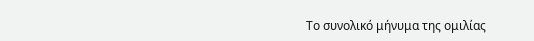Το συνολικό μήνυμα της ομιλίας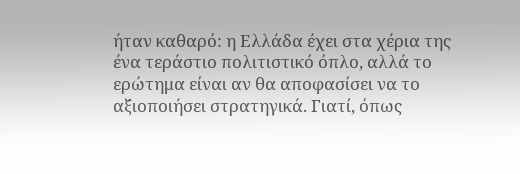ήταν καθαρό: η Ελλάδα έχει στα χέρια της ένα τεράστιο πολιτιστικό όπλο, αλλά το ερώτημα είναι αν θα αποφασίσει να το αξιοποιήσει στρατηγικά. Γιατί, όπως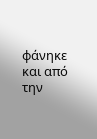φάνηκε και από την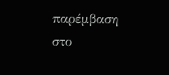παρέμβαση στο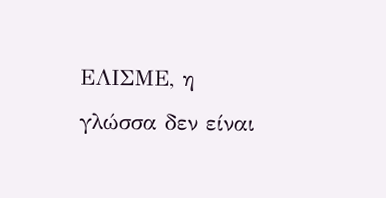ΕΛΙΣΜΕ, η γλώσσα δεν είναι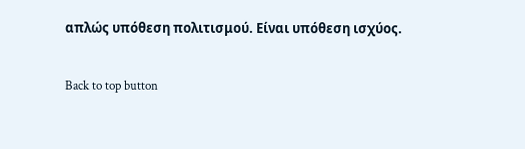απλώς υπόθεση πολιτισμού. Είναι υπόθεση ισχύος.

Back to top button